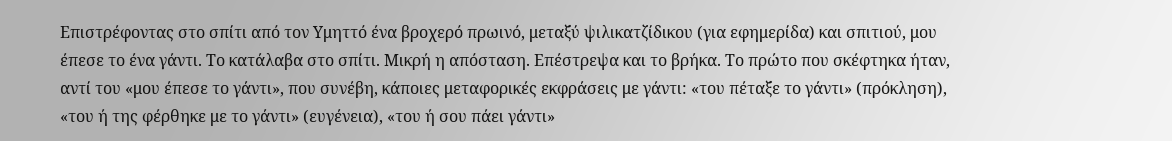Επιστρέφοντας στο σπίτι από τον Υμηττό ένα βροχερό πρωινό, μεταξύ ψιλικατζίδικου (για εφημερίδα) και σπιτιού, μου έπεσε το ένα γάντι. Το κατάλαβα στο σπίτι. Μικρή η απόσταση. Επέστρεψα και το βρήκα. Το πρώτο που σκέφτηκα ήταν, αντί του «μου έπεσε το γάντι», που συνέβη, κάποιες μεταφορικές εκφράσεις με γάντι: «του πέταξε το γάντι» (πρόκληση), «του ή της φέρθηκε με το γάντι» (ευγένεια), «του ή σου πάει γάντι»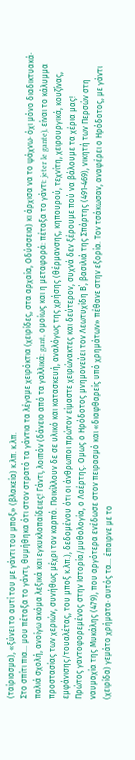(ταίριασμα), «ξύνει το αυτί του με γάντι του μποξ» (βλακεία) κ.λπ. κ.λπ.
Στο σπίτι πια… μου πέταξα το γάντι, θυμήθηκα ότι στον στρατό τα γάντια τα λέγαμε χειρόκτια (χειρίδες, στα αρχαία, Οδύσσεια) κι άρχισα να το ψάχνω· όχι μόνο διαδικτυακά· παλιά σχολή, ανοίγω ακόμα λεξικά και εγκυκλοπαίδειες! Γάντι, λοιπόν (δάνειο από τα γαλλικά: gant, ομοίως και η μεταφορά: πέταξα το γάντι: jeter le gante), είναι το κάλυμμα προστασίας των χεριών, συνήθως μέχρι τον καρπό. Ποικίλλουν δε σε υλικό και κατασκευή, αναλόγως της χρήσης (θέρμανσης, κηπουρού, τεχνίτη, χειρουργικά, κουζίνας, εμφάνισης/τουαλέτας, του μποξ κ.λπ.), δεδομένου ότι οι άνθρωποι πρώτον είμαστε χειρώνακτες και δεύτερον, συχνά δεν ξέρουμε πού να βάλουμε τα χέρια μας!
Πρώτος γαντοφορεμένος στην Ιστορία/μυθολογία, ο Λαέρτης. Ομως ο Ηρόδοτος μνημονεύει τον Λεωτυχίδη Β΄, βασιλιά της Σπάρτης (491-469), νικητή των Περσών στη ναυμαχία της Μυκάλης (479), που αργότερα ενέδωσε στον πειρασμό και «διαφθαρείς υπό χρημάτων» πέθανε στην εξορία. Τον τσάκωσαν, αναφέρει ο Ηρόδοτος, με γάντι (χειρίδα) γεμάτο χρήματα· αυτός τα… έπαιρνε με το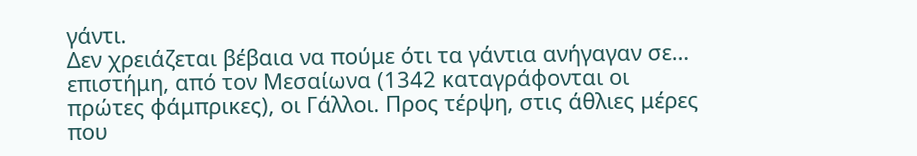γάντι.
Δεν χρειάζεται βέβαια να πούμε ότι τα γάντια ανήγαγαν σε… επιστήμη, από τον Μεσαίωνα (1342 καταγράφονται οι πρώτες φάμπρικες), οι Γάλλοι. Προς τέρψη, στις άθλιες μέρες που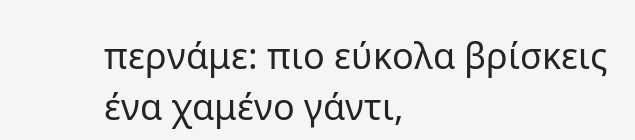περνάμε: πιο εύκολα βρίσκεις ένα χαμένο γάντι,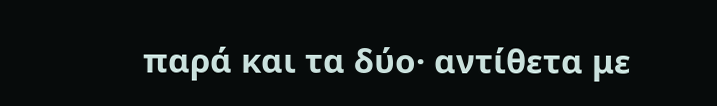παρά και τα δύο· αντίθετα με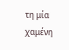τη μία χαμένη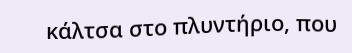κάλτσα στο πλυντήριο, που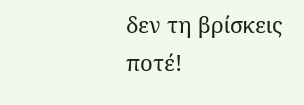δεν τη βρίσκεις ποτέ!